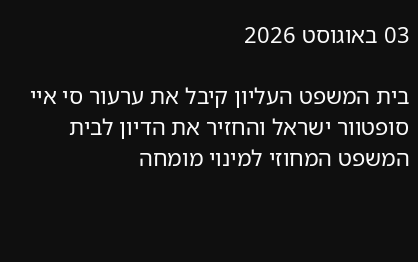03 באוגוסט 2026

בית המשפט העליון קיבל את ערעור סי איי סופטוור ישראל והחזיר את הדיון לבית המשפט המחוזי למינוי מומחה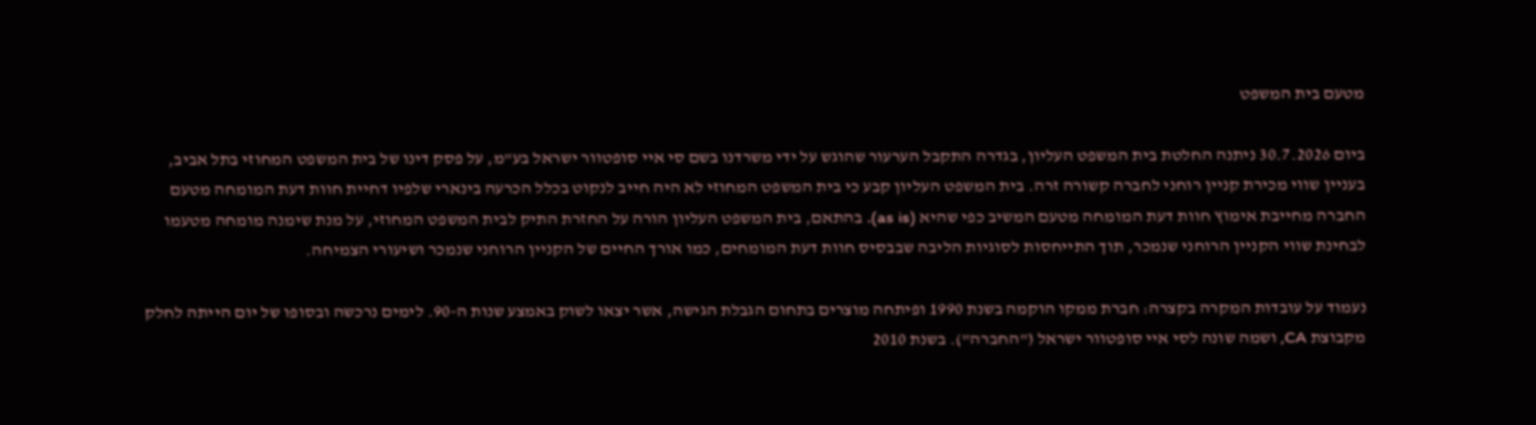מטעם בית המשפט

ביום 30.7.2026 ניתנה החלטת בית המשפט העליון, בגדרה התקבל הערעור שהוגש על ידי משרדנו בשם סי איי סופטוור ישראל בע"מ, על פסק דינו של בית המשפט המחוזי בתל אביב, בעניין שווי מכירת קניין רוחני לחברה קשורה זרה. בית המשפט העליון קבע כי בית המשפט המחוזי לא היה חייב לנקוט בכלל הכרעה בינארי שלפיו דחיית חוות דעת המומחה מטעם החברה מחייבת אימוץ חוות דעת המומחה מטעם המשיב כפי שהיא (as is). בהתאם, בית המשפט העליון הורה על החזרת התיק לבית המשפט המחוזי, על מנת שימנה מומחה מטעמו לבחינת שווי הקניין הרוחני שנמכר, תוך התייחסות לסוגיות הליבה שבבסיס חוות דעת המומחים, כמו אורך החיים של הקניין הרוחני שנמכר ושיעורי הצמיחה.

נעמוד על עובדות המקרה בקצרה: חברת ממקו הוקמה בשנת 1990 ופיתחה מוצרים בתחום הגבלת הגישה, אשר יצאו לשוק באמצע שנות ה-90. לימים נרכשה ובסופו של יום הייתה לחלק מקבוצת CA, ושמה שונה לסי איי סופטוור ישראל ("החברה"). בשנת 2010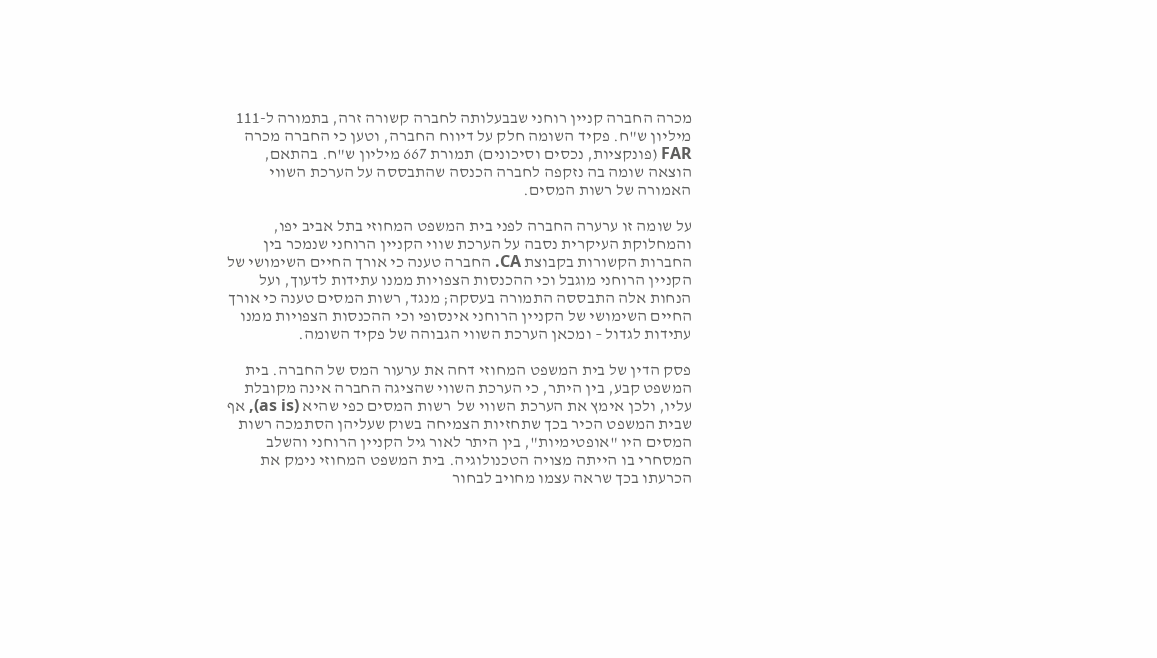מכרה החברה קניין רוחני שבבעלותה לחברה קשורה זרה, בתמורה ל-111 מיליון ש"ח. פקיד השומה חלק על דיווח החברה, וטען כי החברה מכרה FAR (פונקציות, נכסים וסיכונים) תמורת 667 מיליון ש"ח. בהתאם, הוצאה שומה בה נזקפה לחברה הכנסה שהתבססה על הערכת השווי האמורה של רשות המסים.

על שומה זו ערערה החברה לפני בית המשפט המחוזי בתל אביב יפו, והמחלוקת העיקרית נסבה על הערכת שווי הקניין הרוחני שנמכר בין החברות הקשורות בקבוצת CA. החברה טענה כי אורך החיים השימושי של הקניין הרוחני מוגבל וכי ההכנסות הצפויות ממנו עתידות לדעוך, ועל הנחות אלה התבססה התמורה בעסקה; מנגד, רשות המסים טענה כי אורך החיים השימושי של הקניין הרוחני אינסופי וכי ההכנסות הצפויות ממנו עתידות לגדול – ומכאן הערכת השווי הגבוהה של פקיד השומה.

פסק הדין של בית המשפט המחוזי דחה את ערעור המס של החברה. בית המשפט קבע, בין היתר, כי הערכת השווי שהציגה החברה אינה מקובלת עליו, ולכן אימץ את הערכת השווי של  רשות המסים כפי שהיא (as is), אף שבית המשפט הכיר בכך שתחזיות הצמיחה בשוק שעליהן הסתמכה רשות המסים היו "אופטימיות", בין היתר לאור גיל הקניין הרוחני והשלב המסחרי בו הייתה מצויה הטכנולוגיה. בית המשפט המחוזי נימק את הכרעתו בכך שראה עצמו מחויב לבחור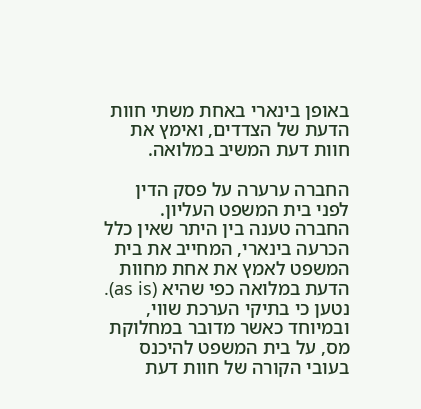באופן בינארי באחת משתי חוות הדעת של הצדדים, ואימץ את חוות דעת המשיב במלואה.

החברה ערערה על פסק הדין לפני בית המשפט העליון. החברה טענה בין היתר שאין כלל הכרעה בינארי, המחייב את בית המשפט לאמץ את אחת מחוות הדעת במלואה כפי שהיא (as is). נטען כי בתיקי הערכת שווי, ובמיוחד כאשר מדובר במחלוקת מס, על בית המשפט להיכנס בעובי הקורה של חוות דעת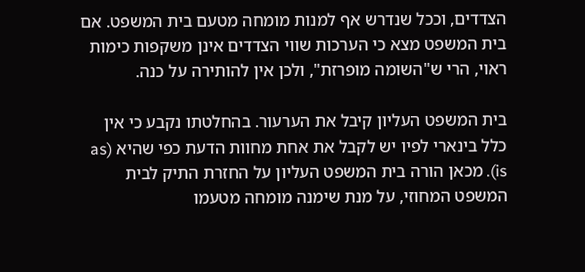הצדדים, וככל שנדרש אף למנות מומחה מטעם בית המשפט. אם בית המשפט מצא כי הערכות שווי הצדדים אינן משקפות כימות ראוי, הרי ש"השומה מופרזת", ולכן אין להותירה על כנה.

בית המשפט העליון קיבל את הערעור. בהחלטתו נקבע כי אין כלל בינארי לפיו יש לקבל את אחת מחוות הדעת כפי שהיא (as is). מכאן הורה בית המשפט העליון על החזרת התיק לבית המשפט המחוזי, על מנת שימנה מומחה מטעמו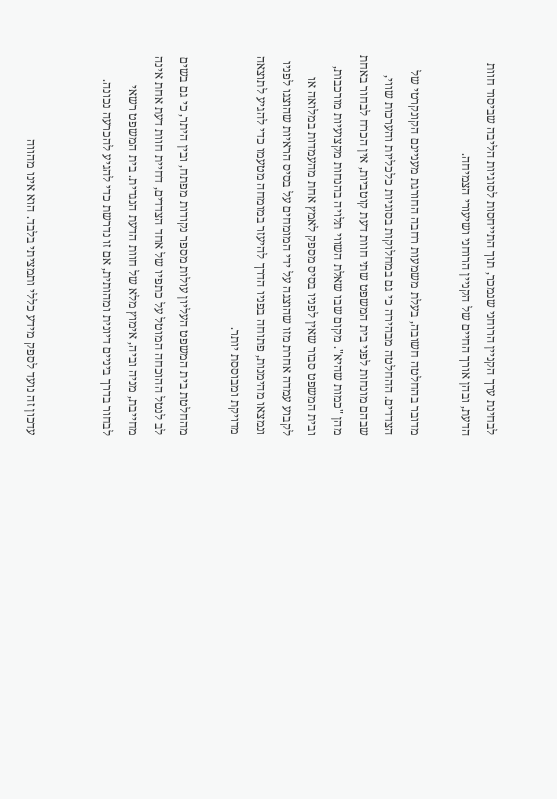לבחינת ערך הקניין הרוחני שנמכר, תוך התייחסות לסוגיות הליבה שביסוד חוות הדעת, ובהן אורך החיים של הקניין הרוחני ושיעורי הצמיחה.

מדובר בהחלטה חשובה, בעלת משמעות רחבה החורגת מעניינם הקונקרטי של הצדדים. ההחלטה מבהירה כי גם במחלוקות בסוגיות כלכליות והערכות שווי, שבהם מונחות לפני בית המשפט שתי חוות דעת קוטביות, אין הכרח לבחור באחת מהן "כמות שהיא". מקום שבו שאלת השווי תלויה בהנחות מקצועיות מורכבות, ובית המשפט סבור שאין לפניו בסיס מספק לאמץ אחת מהעמדות במלואה או לקבוע עמדה אחרת מזו שהוצגה על ידי המומחים על בסיס הראיות שהוצגו לפניו ונמצאו מהימנות, פתוחה בפניו הדרך להיעזר במומחה מטעמו כדי להגיע לתוצאה מדויקת ומבוססת יותר.

מהחלטת בית המשפט העליון עולות מספר נקודות מפתח, ובין היתר, כי גם בשים לב לנטל ההוכחה המוטל על כתפיו של אחד הצדדים, דחיית חוות דעת אחת אינה מחייבת, מניה וביה, אימוץ מלא של חוות הדעת הנגדית. בית המשפט רשאי לבחור בדרך ביניים דיונית ומהותית, אם זו נדרשת כדי להגיע להכרעה נכונה.


עדכון זה נועד לספק מידע כללי ותמציתי בלבד. הוא אינו מהווה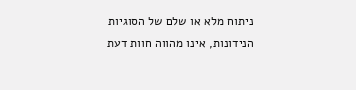ניתוח מלא או שלם של הסוגיות הנידונות, אינו מהווה חוות דעת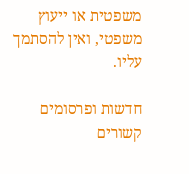משפטית או ייעוץ משפטי, ואין להסתמך עליו.

חדשות ופרסומים קשורים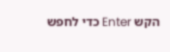הקש Enter כדי לחפש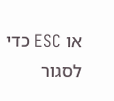או ESC כדי לסגור